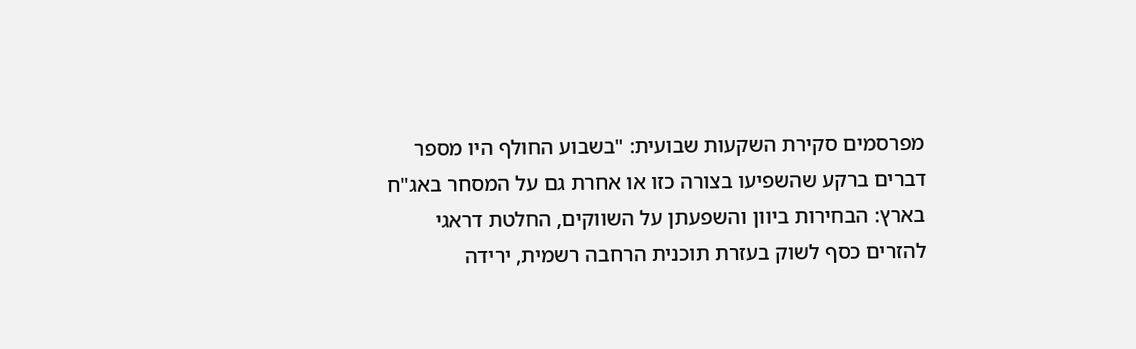מפרסמים סקירת השקעות שבועית: "בשבוע החולף היו מספר דברים ברקע שהשפיעו בצורה כזו או אחרת גם על המסחר באג"ח בארץ: הבחירות ביוון והשפעתן על השווקים, החלטת דראגי להזרים כסף לשוק בעזרת תוכנית הרחבה רשמית, ירידה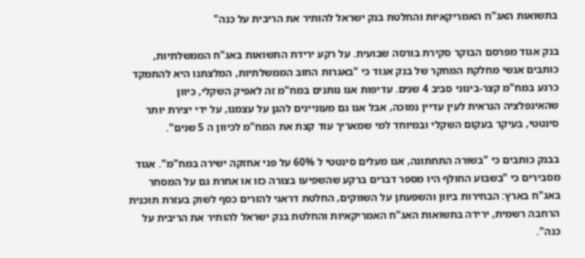בתשואות האג"ח האמריקאיות והחלטת בנק ישראל להותיר את הריבית על כנה"

בנק אגוד מפרסם הבוקר סקירת בורסה שבועית. על רקע ירידת התשואות באג"ח הממשלתיות, כותבים אנשי מחלקת המחקר של בנק אגוד כי "באגרות החוב הממשלתיות, המלצתנו היא להתמקד כרגע במח"מ קצר-בינוני סביב 4 שנים. עדיפות אנו נותנים במח"מ זה לאפיק השקלי, כיוון שהאינפלציה הנראית לעין עדיין נמוכה, אבל אנו גם מעוניינים להגן על עצמנו, על ידי יצירת יותר סינטטי, בעיקר בעקום השקלי ובמיוחד למי שמאריך עוד קצת את המח"מ לכיוון ה 5 שנים".

בבנק כותבים כי "בשורה התחתונה, אנו מעלים סינטטי ל 60% על פני אחזקה ישירה במח"מ". אגוד מסבירים כי "בשבוע החולף היו מספר דברים ברקע שהשפיעו בצורה כזו או אחרת גם על המסחר באג"ח בארץ: הבחירות ביוון והשפעתן על השווקים, החלטת דראגי להזרים כסף לשוק בעזרת תוכנית הרחבה רשמית, ירידה בתשואות האג"ח האמריקאיות והחלטת בנק ישראל להותיר את הריבית על כנה".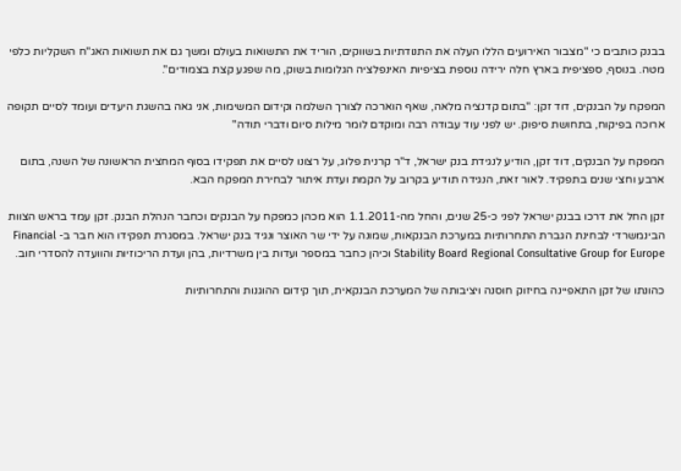בבנק כותבים כי "מצבור האירועים הללו העלה את התנודתיות בשווקים, הוריד את התשואות בעולם ומשך גם את תשואות האג"ח השקליות כלפי מטה. בנוסף, ספציפית בארץ חלה ירידה נוספת בציפיות האינפלציה הגלומות בשוק, מה שפגע קצת בצמודים".

המפקח על הבנקים, דוד זקן: "בתום קדנציה מלאה, שאף הוארכה לצורך השלמה וקידום המשימות, אני גאה בהשגת היעדים ועומד לסיים תקופה ארוכה בפיקוח, בתחושת סיפוק. יש לפני עוד עבודה רבה ומוקדם לומר מילות סיום ודברי תודה"

המפקח על הבנקים, דוד זקן, הודיע לנגידת בנק ישראל, ד"ר קרנית פלוג, על רצונו לסיים את תפקידו בסוף המחצית הראשונה של השנה, בתום ארבע וחצי שנים בתפקיד. לאור זאת, הנגידה תודיע בקרוב על הקמת ועדת איתור לבחירת המפקח הבא.

זקן החל את דרכו בבנק ישראל לפני כ-25 שנים, והחל מה-1.1.2011 הוא מכהן כמפקח על הבנקים וכחבר הנהלת הבנק. זקן עמד בראש הצוות הבינמשרדי לבחינת הגברת התחרותיות במערכת הבנקאות, שמונה על ידי שר האוצר ונגיד בנק ישראל. במסגרת תפקידו הוא חבר ב- Financial Stability Board Regional Consultative Group for Europe וכיהן כחבר במספר ועדות בין משרדיות, בהן ועדת הריכוזיות והוועדה להסדרי חוב.

כהונתו של זקן התאפיינה בחיזוק חוסנה ויציבותה של המערכת הבנקאית, תוך קידום ההוגנות והתחרותיות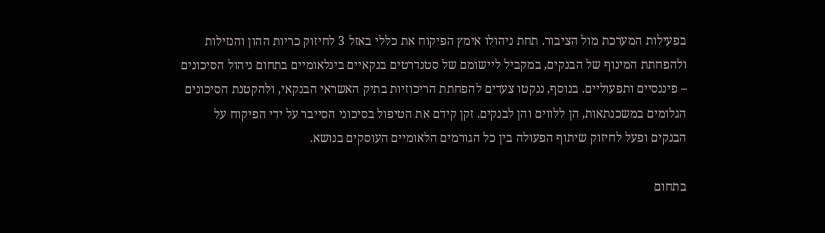בפעילות המערכת מול הציבור. תחת ניהולו אימץ הפיקוח את כללי באזל 3 לחיזוק כריות ההון והנזילות ולהפחתת המינוף של הבנקים, במקביל ליישומם של סטנדרטים בנקאיים בינלאומיים בתחום ניהול הסיכונים – פיננסיים ותפעוליים. בנוסף, ננקטו צעדים להפחתת הריכוזיות בתיק האשראי הבנקאי, ולהקטנת הסיכונים הגלומים במשכנתאות, הן ללווים והן לבנקים. זקן קידם את הטיפול בסיכוני הסייבר על ידי הפיקוח על הבנקים ופעל לחיזוק שיתוף הפעולה בין כל הגורמים הלאומיים העוסקים בנושא.

בתחום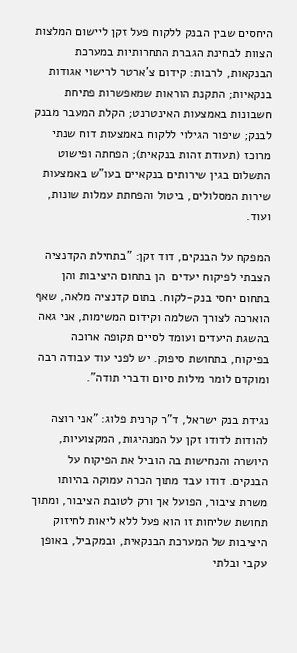היחסים שבין הבנק ללקוח פעל זקן ליישום המלצות הצוות לבחינת הגברת התחרותיות במערכת הבנקאות, לרבות: קידום צ'ארטר לרישוי אגודות בנקאיות; התקנת הוראות שמאפשרות פתיחת חשבונות באמצעות האינטרנט; הקלת המעבר מבנק לבנק; שיפור הגילוי ללקוח באמצעות דוח שנתי מרוכז (תעודת זהות בנקאית); הפחתה ופישוט התשלום בגין שירותים בנקאיים בעו"ש באמצעות שירות המסלולים, ביטול והפחתת עמלות שונות, ועוד.

המפקח על הבנקים, דוד זקן: "בתחילת הקדנציה הצבתי לפיקוח יעדים  הן בתחום היציבות והן בתחום יחסי בנק-לקוח. בתום קדנציה מלאה, שאף הוארכה לצורך השלמה וקידום המשימות, אני גאה בהשגת היעדים ועומד לסיים תקופה ארוכה בפיקוח, בתחושת סיפוק. יש לפני עוד עבודה רבה ומוקדם לומר מילות סיום ודברי תודה".

נגידת בנק ישראל, ד"ר קרנית פלוג: "אני רוצה להודות לדודו זקן על המנהיגות, המקצועיות, היושרה והנחישות בה הוביל את הפיקוח על הבנקים. דודו עבד מתוך הכרה עמוקה בהיותו משרת ציבור, הפועל אך ורק לטובת הציבור, ומתוך תחושת שליחות זו הוא פעל ללא ליאות לחיזוק היציבות של המערכת הבנקאית, ובמקביל, באופן עקבי ובלתי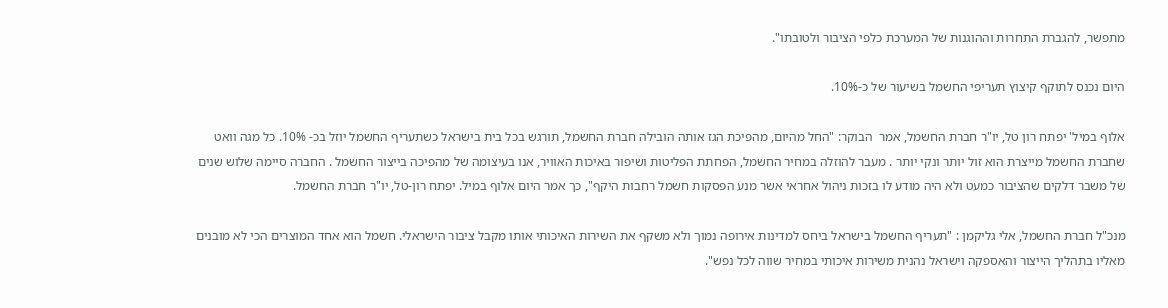מתפשר, להגברת התחרות וההוגנות של המערכת כלפי הציבור ולטובתו".

היום נכנס לתוקף קיצוץ תעריפי החשמל בשיעור של כ-10%.

אלוף במיל' יפתח רון טל, יו"ר חברת החשמל, אמר  הבוקר: "החל מהיום, מהפיכת הגז אותה הובילה חברת החשמל, תורגש בכל בית בישראל כשתעריף החשמל יוזל בכ- 10%. כל מגה וואט שחברת החשמל מייצרת הוא זול יותר ונקי יותר . מעבר להוזלה במחיר החשמל, הפחתת הפליטות ושיפור באיכות האוויר, אנו בעיצומה של מהפיכה בייצור החשמל . החברה סיימה שלוש שנים של משבר דלקים שהציבור כמעט ולא היה מודע לו בזכות ניהול אחראי אשר מנע הפסקות חשמל רחבות היקף", כך אמר היום אלוף במיל. יפתח רון-טל, יו"ר חברת החשמל.

מנכ"ל חברת החשמל, אלי גליקמן : "תעריף החשמל בישראל ביחס למדינות אירופה נמוך ולא משקף את השירות האיכותי אותו מקבל ציבור הישראלי. חשמל הוא אחד המוצרים הכי לא מובנים מאליו בתהליך הייצור והאספקה וישראל נהנית משירות איכותי במחיר שווה לכל נפש".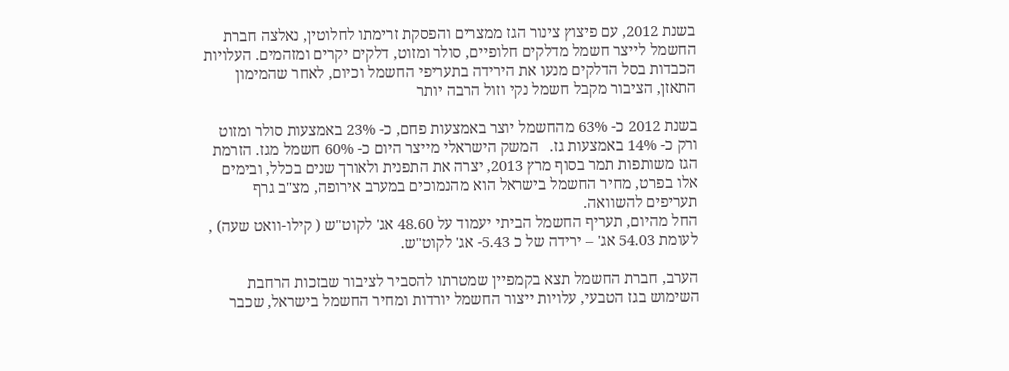בשנת 2012, עם פיצוץ צינור הגז ממצרים והפסקת זרימתו לחלוטין, נאלצה חברת החשמל לייצר חשמל מדלקים חלופיים, סולר ומזוט, דלקים יקרים ומזהמים. העלויות הכבדות בסל הדלקים מנעו את הירידה בתעריפי החשמל וכיום, לאחר שהמימון התאזן, הציבור מקבל חשמל נקי וזול הרבה יותר

בשנת 2012 כ- 63% מהחשמל יוצר באמצעות פחם, כ- 23% באמצעות סולר ומזוט ורק כ- 14% באמצעות גז.   המשק הישראלי מייצר היום כ- 60% חשמל מגז. הזרמת הגז משותפות תמר בסוף מרץ 2013, יצרה את התפנית ולאורך שנים בכלל, ובימים אלו בפרט, מחיר החשמל בישראל הוא מהנמוכים במערב אירופה, מצ"ב גרף תעריפים להשוואה.
החל מהיום, תעריף החשמל הביתי יעמוד על 48.60 אג' לקוט"ש ( קילו-וואט שעה) , לעומת 54.03 אג' – ירידה של כ 5.43- אג' לקוט"ש.

הערב, חברת החשמל תצא בקמפיין שמטרתו להסביר לציבור שבזכות הרחבת השימוש בגז הטבעי, עלויות ייצור החשמל יורדות ומחיר החשמל בישראל, שכבר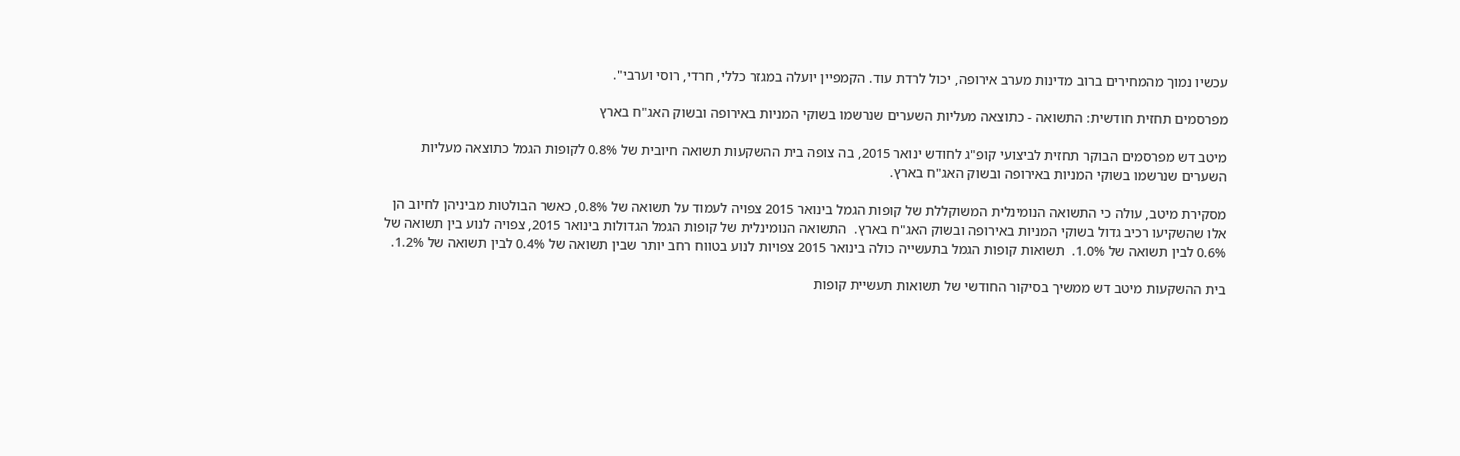עכשיו נמוך מהמחירים ברוב מדינות מערב אירופה, יכול לרדת עוד. הקמפיין יועלה במגזר כללי, חרדי, רוסי וערבי".

מפרסמים תחזית חודשית: התשואה - כתוצאה מעליות השערים שנרשמו בשוקי המניות באירופה ובשוק האג"ח בארץ

מיטב דש מפרסמים הבוקר תחזית לביצועי קופ"ג לחודש ינואר 2015, בה צופה בית ההשקעות תשואה חיובית של 0.8% לקופות הגמל כתוצאה מעליות השערים שנרשמו בשוקי המניות באירופה ובשוק האג"ח בארץ.

מסקירת מיטב, עולה כי התשואה הנומינלית המשוקללת של קופות הגמל בינואר 2015 צפויה לעמוד על תשואה של 0.8%, כאשר הבולטות מביניהן לחיוב הן אלו שהשקיעו רכיב גדול בשוקי המניות באירופה ובשוק האג"ח בארץ.  התשואה הנומינלית של קופות הגמל הגדולות בינואר 2015, צפויה לנוע בין תשואה של 0.6% לבין תשואה של 1.0%.  תשואות קופות הגמל בתעשייה כולה בינואר 2015 צפויות לנוע בטווח רחב יותר שבין תשואה של 0.4% לבין תשואה של 1.2%.

בית ההשקעות מיטב דש ממשיך בסיקור החודשי של תשואות תעשיית קופות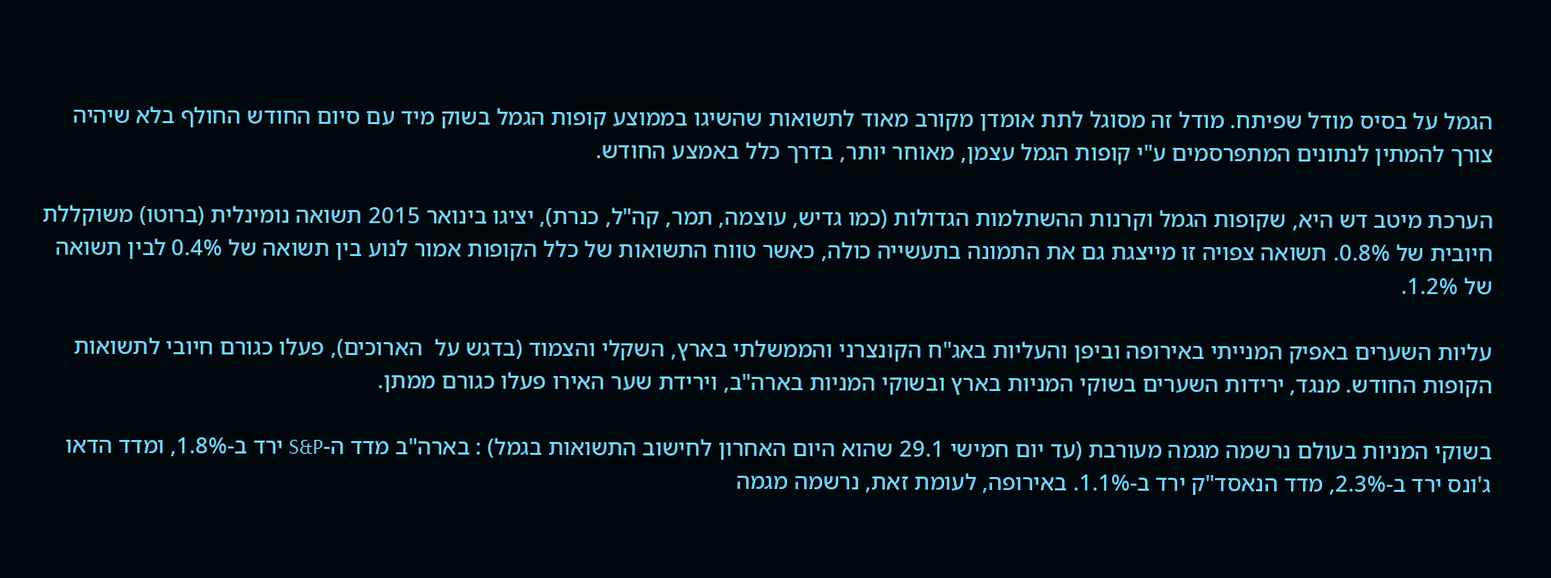הגמל על בסיס מודל שפיתח. מודל זה מסוגל לתת אומדן מקורב מאוד לתשואות שהשיגו בממוצע קופות הגמל בשוק מיד עם סיום החודש החולף בלא שיהיה צורך להמתין לנתונים המתפרסמים ע"י קופות הגמל עצמן, מאוחר יותר, בדרך כלל באמצע החודש.

הערכת מיטב דש היא, שקופות הגמל וקרנות ההשתלמות הגדולות (כמו גדיש, עוצמה, תמר, קה"ל, כנרת), יציגו בינואר 2015 תשואה נומינלית (ברוטו) משוקללת חיובית של 0.8%. תשואה צפויה זו מייצגת גם את התמונה בתעשייה כולה, כאשר טווח התשואות של כלל הקופות אמור לנוע בין תשואה של 0.4% לבין תשואה של 1.2%.

עליות השערים באפיק המנייתי באירופה וביפן והעליות באג"ח הקונצרני והממשלתי בארץ, השקלי והצמוד (בדגש על  הארוכים), פעלו כגורם חיובי לתשואות הקופות החודש. מנגד, ירידות השערים בשוקי המניות בארץ ובשוקי המניות בארה"ב, וירידת שער האירו פעלו כגורם ממתן.

בשוקי המניות בעולם נרשמה מגמה מעורבת (עד יום חמישי 29.1 שהוא היום האחרון לחישוב התשואות בגמל) : בארה"ב מדד ה-S&P ירד ב-1.8%, ומדד הדאו ג'ונס ירד ב-2.3%, מדד הנאסד"ק ירד ב-1.1%. באירופה, לעומת זאת, נרשמה מגמה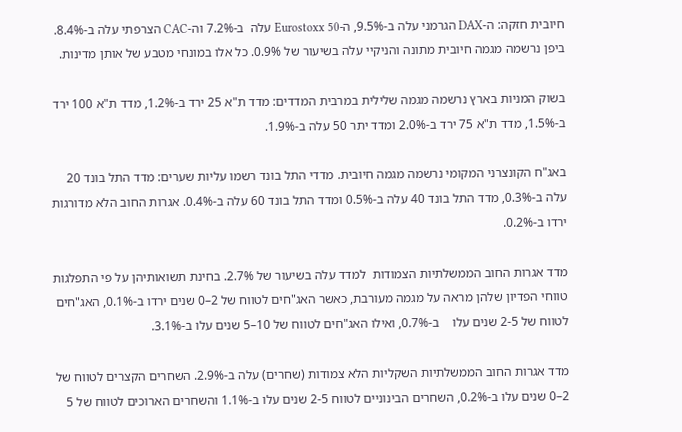חיובית חזקה: ה-DAX הגרמני עלה ב-9.5%, ה-Eurostoxx 50 עלה  ב-7.2% וה-CAC הצרפתי עלה ב-8.4%. ביפן נרשמה מגמה חיובית מתונה והניקיי עלה בשיעור של 0.9%. כל אלו במונחי מטבע של אותן מדינות.

בשוק המניות בארץ נרשמה מגמה שלילית במרבית המדדים: מדד ת"א 25 ירד ב-1.2%, מדד ת"א 100 ירד ב-1.5%, מדד ת"א 75 ירד ב-2.0% ומדד יתר 50 עלה ב-1.9%.

באג"ח הקונצרני המקומי נרשמה מגמה חיובית. מדדי התל בונד רשמו עליות שערים: מדד התל בונד 20 עלה ב-0.3%, מדד התל בונד 40 עלה ב-0.5% ומדד התל בונד 60 עלה ב-0.4%. אגרות החוב הלא מדורגות ירדו ב-0.2%.

מדד אגרות החוב הממשלתיות הצמודות  למדד עלה בשיעור של 2.7%. בחינת תשואותיהן על פי התפלגות טווחי הפדיון שלהן מראה על מגמה מעורבת, כאשר האג"חים לטווח של 2–0 שנים ירדו ב-0.1%, האג"חים לטווח של 2-5 שנים עלו    ב-0.7%, ואילו האג"חים לטווח של 10–5 שנים עלו ב-3.1%.

מדד אגרות החוב הממשלתיות השקליות הלא צמודות (שחרים) עלה ב-2.9%. השחרים הקצרים לטווח של 2–0 שנים עלו ב-0.2%, השחרים הבינוניים לטווח 2-5 שנים עלו ב-1.1% והשחרים הארוכים לטווח של 5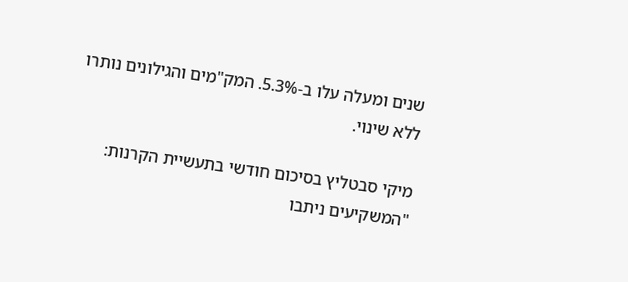שנים ומעלה עלו ב-5.3%. המק"מים והגילונים נותרו ללא שינוי.

מיקי סבטליץ בסיכום חודשי בתעשיית הקרנות: "המשקיעים ניתבו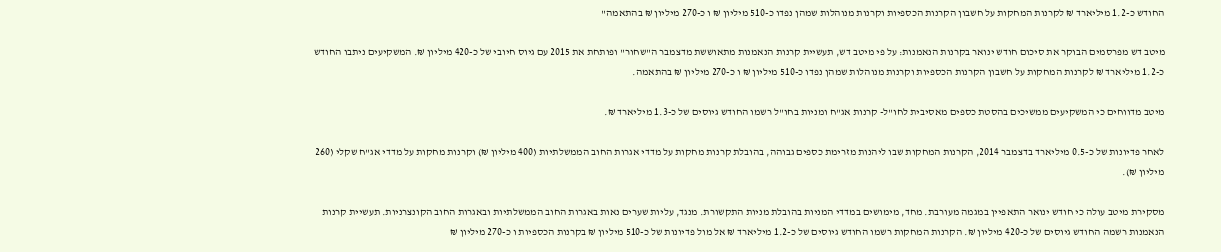החודש כ-1.2 מיליארד ₪ לקרנות המחקות על חשבון הקרנות הכספיות וקרנות מנוהלות שמהן נפדו כ-510 מיליון ₪ ו כ-270 מיליון ₪ בהתאמה"

מיטב דש מפרסמים הבוקר את סיכום חודש ינואר בקרנות הנאמנות: על פי מיטב דש, תעשיית קרנות הנאמנות מתאוששת מדצמבר ה"שחור" ופותחת את 2015 עם גיוס חיובי של כ-420 מיליון ₪. המשקיעים ניתבו החודש כ-1.2 מיליארד ₪ לקרנות המחקות על חשבון הקרנות הכספיות וקרנות מנוהלות שמהן נפדו כ-510 מיליון ₪ ו כ-270 מיליון ₪ בהתאמה.

מיטב מדווחים כי המשקיעים ממשיכים בהסטת כספים מאסיבית לחו"ל- קרנות אג"ח ומניות בחו"ל רשמו החודש גיוסים של כ-1.3 מיליארד ₪.

לאחר פדיונות של כ-0.5 מיליארד בדצמבר 2014, הקרנות המחקות שבו ליהנות מזרימת כספים גבוהה, בהובלת קרנות מחקות על מדדי אגרות החוב הממשלתיות (400 מיליון ₪) וקרנות מחקות על מדדי אג"ח שקלי (260 מיליון ₪).

מסקירת מיטב עולה כי חודש ינואר התאפיין במגמה מעורבת. מחד, מימושים במדדי המניות בהובלת מניות התקשורת. מנגד, עליות שערים נאות באגרות החוב הממשלתיות ובאגרות החוב הקונצרניות. תעשיית קרנות הנאמנות רשמה החודש גיוסים של כ-420 מיליון ₪. הקרנות המחקות רשמו החודש גיוסים של כ-1.2 מיליארד ₪ אל מול פדיונות של כ-510 מיליון ₪ בקרנות הכספיות ו כ-270 מיליון ₪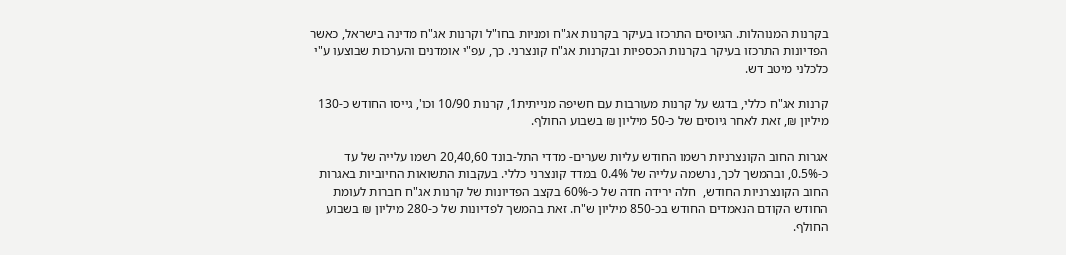בקרנות המנוהלות. הגיוסים התרכזו בעיקר בקרנות אג"ח ומניות בחו"ל וקרנות אג"ח מדינה בישראל, כאשר הפדיונות התרכזו בעיקר בקרנות הכספיות ובקרנות אג"ח קונצרני. כך, עפ"י אומדנים והערכות שבוצעו ע"י כלכלני מיטב דש.

קרנות אג"ח כללי, בדגש על קרנות מעורבות עם חשיפה מנייתית1, קרנות 10/90 וכו', גייסו החודש כ-130 מיליון ₪, זאת לאחר גיוסים של כ-50 מיליון ₪ בשבוע החולף.

אגרות החוב הקונצרניות רשמו החודש עליות שערים- מדדי התל-בונד 20,40,60 רשמו עלייה של עד כ-0.5%, ובהמשך לכך, נרשמה עלייה של 0.4% במדד קונצרני כללי. בעקבות התשואות החיוביות באגרות החוב הקונצרניות החודש,  חלה ירידה חדה של כ-60% בקצב הפדיונות של קרנות אג"ח חברות לעומת החודש הקודם הנאמדים החודש בכ-850 מיליון ש"ח. זאת בהמשך לפדיונות של כ-280 מיליון ₪ בשבוע החולף.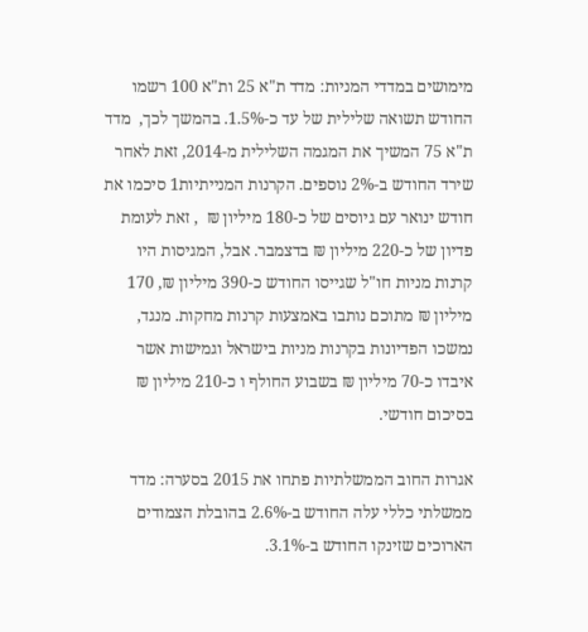מימושים במדדי המניות: מדד ת"א 25 ות"א 100 רשמו החודש תשואה שלילית של עד כ-1.5%. בהמשך לכך,  מדד ת"א 75 המשיך את המגמה השלילית מ-2014, זאת לאחר שירד החודש ב-2% נוספים. הקרנות המנייתיות1 סיכמו את חודש ינואר עם גיוסים של כ-180 מיליון ₪  , זאת לעומת  פדיון של כ-220 מיליון ₪ בדצמבר. אבל, המגיסות היו קרנות מניות חו"ל שגייסו החודש כ-390 מיליון ₪, 170 מיליון ₪ מתוכם נותבו באמצעות קרנות מחקות. מנגד, נמשכו הפדיונות בקרנות מניות בישראל וגמישות אשר איבדו כ-70 מיליון ₪ בשבוע החולף ו כ-210 מיליון ₪ בסיכום חודשי.

אגרות החוב הממשלתיות פתחו את 2015 בסערה: מדד ממשלתי כללי עלה החודש ב-2.6% בהובלת הצמודים הארוכים שזינקו החודש ב-3.1%.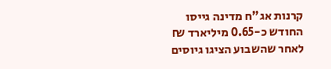קרנות אג"ח מדינה גייסו החודש כ-0.65 מיליארד ₪ לאחר שהשבוע הציגו גיוסים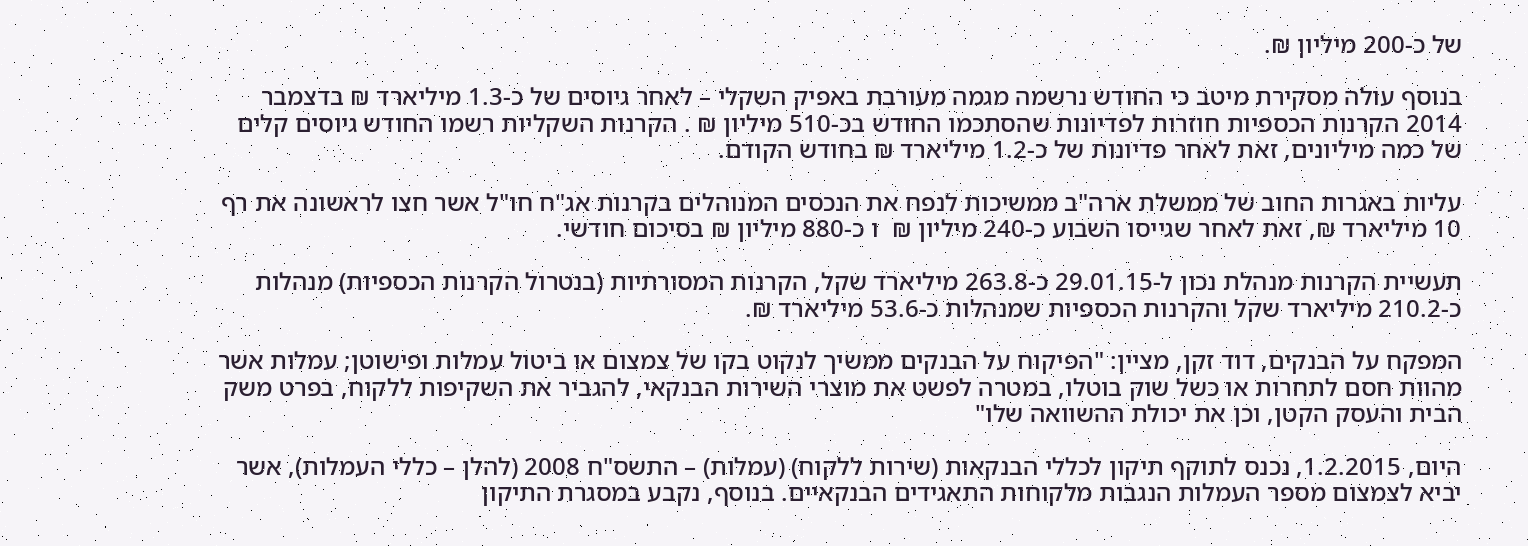של כ-200 מיליון ₪.

בנוסף עולה מסקירת מיטב כי החודש נרשמה מגמה מעורבת באפיק השקלי – לאחר גיוסים של כ-1.3 מיליארד ₪ בדצמבר 2014 הקרנות הכספיות חוזרות לפדיונות שהסתכמו החודש בכ-510 מיליון ₪ . הקרנות השקליות רשמו החודש גיוסים קלים של כמה מיליונים, זאת לאחר פדיונות של כ-1.2 מיליארד ₪ בחודש הקודם.

עליות באגרות החוב של ממשלת ארה"ב ממשיכות לנפח את הנכסים המנוהלים בקרנות אג"ח חו"ל אשר חצו לראשונה את רף 10 מיליארד ₪, זאת לאחר שגייסו השבוע כ-240 מיליון ₪  ו כ-880 מיליון ₪ בסיכום חודשי.

תעשיית הקרנות מנהלת נכון ל-29.01.15 כ-263.8 מיליארד שקל, הקרנות המסורתיות (בנטרול הקרנות הכספיות) מנהלות כ-210.2 מיליארד שקל והקרנות הכספיות שמנהלות כ-53.6 מיליארד ₪.

המפקח על הבנקים, דוד זקן, מציין: "הפיקוח על הבנקים ממשיך לנקוט בקו של צמצום או ביטול עמלות ופישוטן; עמלות אשר מהוות חסם לתחרות או כשל שוק בוטלו, במטרה לפשט את מוצרי השירות הבנקאי, להגביר את השקיפות ללקוח, בפרט משק הבית והעסק הקטן, וכן את יכולת ההשוואה שלו"

היום, 1.2.2015, נכנס לתוקף תיקון לכללי הבנקאות (שירות ללקוח) (עמלות) – התשס"ח 2008 (להלן – כללי העמלות), אשר יביא לצמצום מספר העמלות הנגבות מלקוחות התאגידים הבנקאיים. בנוסף, נקבע במסגרת התיקון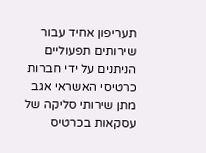תעריפון אחיד עבור שירותים תפעוליים הניתנים על ידי חברות כרטיסי האשראי אגב מתן שירותי סליקה של עסקאות בכרטיס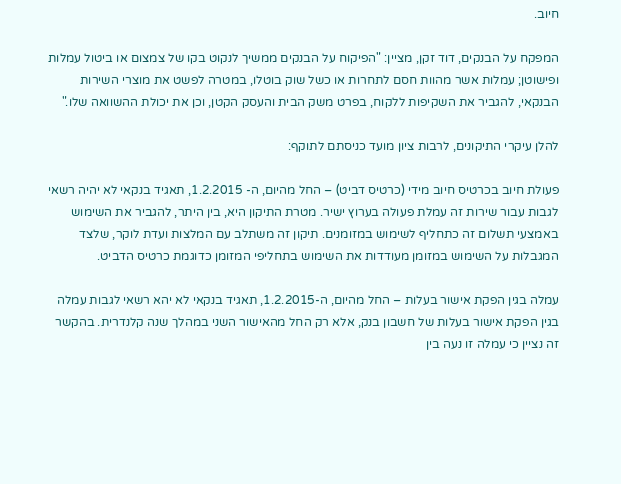חיוב.

המפקח על הבנקים, דוד זקן, מציין: "הפיקוח על הבנקים ממשיך לנקוט בקו של צמצום או ביטול עמלות ופישוטן; עמלות אשר מהוות חסם לתחרות או כשל שוק בוטלו, במטרה לפשט את מוצרי השירות הבנקאי, להגביר את השקיפות ללקוח, בפרט משק הבית והעסק הקטן, וכן את יכולת ההשוואה שלו."

להלן עיקרי התיקונים, לרבות ציון מועד כניסתם לתוקף:

פעולת חיוב בכרטיס חיוב מידי (כרטיס דביט) – החל מהיום, ה- 1.2.2015, תאגיד בנקאי לא יהיה רשאי  לגבות עבור שירות זה עמלת פעולה בערוץ ישיר. מטרת התיקון היא, בין היתר, להגביר את השימוש באמצעי תשלום זה כתחליף לשימוש במזומנים. תיקון זה משתלב עם המלצות ועדת לוקר, שלצד המגבלות על השימוש במזומן מעודדות את השימוש בתחליפי המזומן כדוגמת כרטיס הדביט.

עמלה בגין הפקת אישור בעלות – החל מהיום, ה-1.2.2015, תאגיד בנקאי לא יהא רשאי לגבות עמלה בגין הפקת אישור בעלות של חשבון בנק, אלא רק החל מהאישור השני במהלך שנה קלנדרית. בהקשר זה נציין כי עמלה זו נעה בין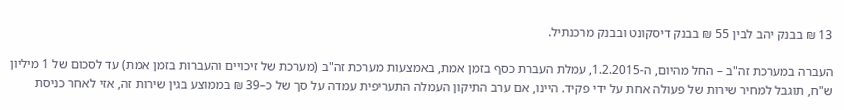13 ₪ בבנק יהב לבין 55 ₪ בבנק דיסקונט ובבנק מרכנתיל.

העברה במערכת זה"ב – החל מהיום, ה-1.2.2015, עמלת העברת כסף בזמן אמת, באמצעות מערכת זה"ב (מערכת של זיכויים והעברות בזמן אמת) עד לסכום של 1 מיליון ש"ח, תוגבל למחיר שירות של פעולה אחת על ידי פקיד. היינו, אם ערב התיקון העמלה התעריפית עמדה על סך של כ–39 ₪ בממוצע בגין שירות זה, אזי לאחר כניסת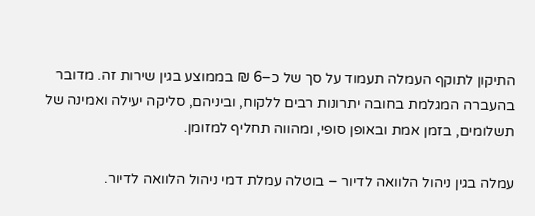התיקון לתוקף העמלה תעמוד על סך של כ–6 ₪ בממוצע בגין שירות זה. מדובר בהעברה המגלמת בחובה יתרונות רבים ללקוח, וביניהם, סליקה יעילה ואמינה של תשלומים, בזמן אמת ובאופן סופי, ומהווה תחליף למזומן.

עמלה בגין ניהול הלוואה לדיור – בוטלה עמלת דמי ניהול הלוואה לדיור.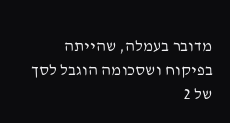מדובר בעמלה, שהייתה בפיקוח ושסכומה הוגבל לסך של 2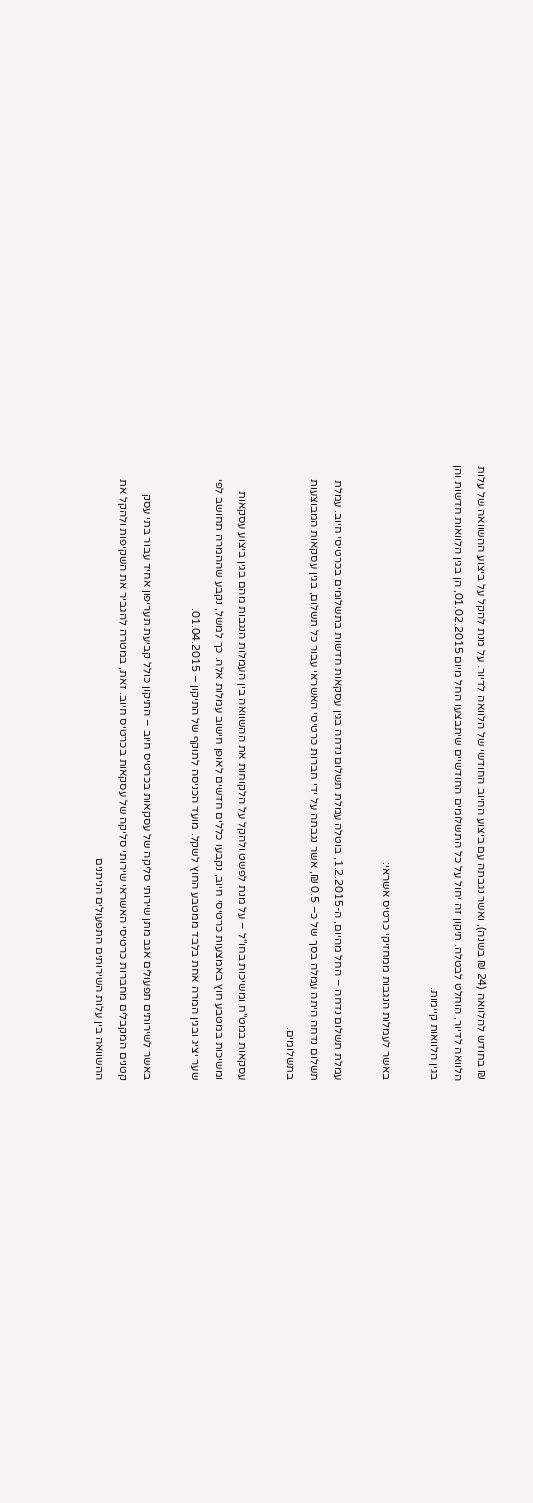₪ בחודש להלוואה (24 ₪ בשנה), ואשר נגבתה עם ביצוע החיוב החודשי של הלוואה לדיור. על מנת להקל על ביצוע ההשוואה של עלות הלוואה לדיור, הוחלט לבטלה. תיקון זה יחול על כל התשלומים החודשיים שיתבצעו החל מיום 01.02.2015, הן בגין הלוואות חדשות והן בגין הלוואות קיימות.

באשר לעמלות הנגבות ממחזיקי כרטיס אשראי:

עמלת תשלום נדחה – החל מהיום, ה-1.2.2015, בוטלה עמלת תשלום נדחה בגין עסקאות חדשות בתשלומים בכרטיסי חיוב. עמלת תשלום נדחה היתה עמלה בסך של כ– 0.5 ₪, אשר נגבתה על ידי חברות כרטיסי האשראי עבור כל תשלום, בגין עסקאות המבוצעות בתשלומים.

עסקאות במט"ח ומשיכות בחו"ל – על מנת לפשט ולהקל על הלקוחות את ההשוואה בין העמלות הנגבות מהם בגין ביצוע עסקאות ומשיכות במטבע חוץ באמצעות כרטיסי חיוב, נקבעו כללים חדשים לאופן חישוב עמלות אלה. כך למשל, נקבע שההמרה תחושב לפי שער יציג ובגין המרה אחת בלבד ממטבע החוץ לשקל. מועד הכניסה לתוקף של התיקון – 01.04.2015.

באשר לשירותים תפעולים אגב מתן שירותי סליקה של עסקאות בכרטיס חיוב – התיקון כולל קביעת תעריפון אחיד עבור בתי עסק קטנים המקבלים מחברות כרטיסי האשראי שירותי סליקה של עסקאות בכרטיס חיוב. זאת, במטרה להגביר את השקיפות ולהקל את ההשוואה בין עלות השירותים התפעולים הניתנים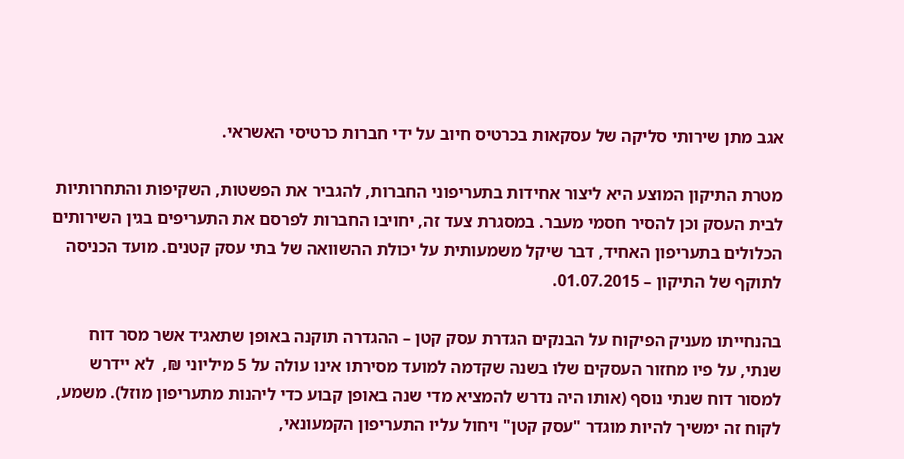אגב מתן שירותי סליקה של עסקאות בכרטיס חיוב על ידי חברות כרטיסי האשראי.

מטרת התיקון המוצע היא ליצור אחידות בתעריפוני החברות, להגביר את הפשטות, השקיפות והתחרותיות לבית העסק וכן להסיר חסמי מעבר. במסגרת צעד זה, יחויבו החברות לפרסם את התעריפים בגין השירותים הכלולים בתעריפון האחיד, דבר שיקל משמעותית על יכולת ההשוואה של בתי עסק קטנים. מועד הכניסה לתוקף של התיקון – 01.07.2015.

בהנחייתו מעניק הפיקוח על הבנקים הגדרת עסק קטן – ההגדרה תוקנה באופן שתאגיד אשר מסר דוח שנתי, על פיו מחזור העסקים שלו בשנה שקדמה למועד מסירתו אינו עולה על 5 מיליוני ₪,  לא יידרש למסור דוח שנתי נוסף (אותו היה נדרש להמציא מדי שנה באופן קבוע כדי ליהנות מתעריפון מוזל). משמע, לקוח זה ימשיך להיות מוגדר "עסק קטן" ויחול עליו התעריפון הקמעונאי,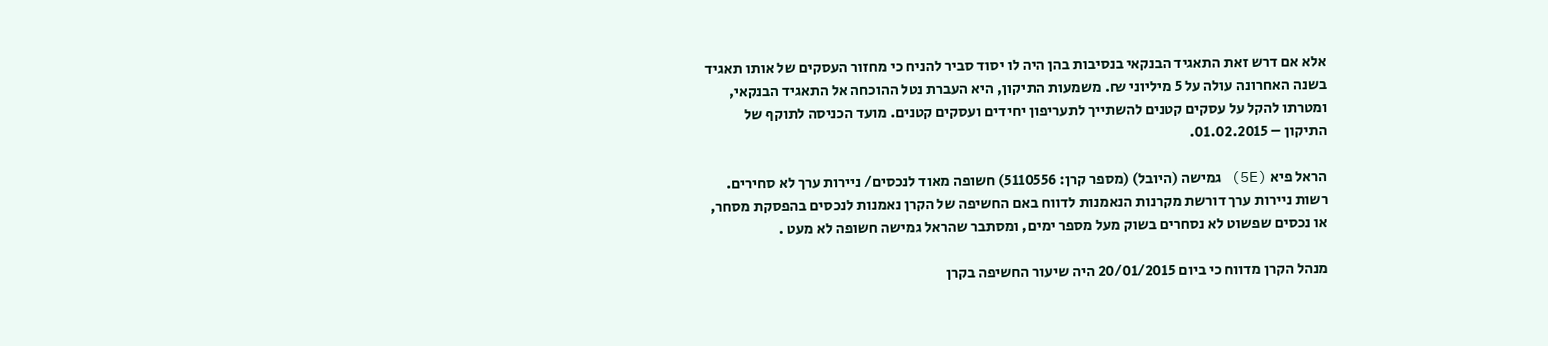אלא אם דרש זאת התאגיד הבנקאי בנסיבות בהן היה לו יסוד סביר להניח כי מחזור העסקים של אותו תאגיד בשנה האחרונה עולה על 5 מיליוני ₪. משמעות התיקון, היא העברת נטל ההוכחה אל התאגיד הבנקאי, ומטרתו להקל על עסקים קטנים להשתייך לתעריפון יחידים ועסקים קטנים. מועד הכניסה לתוקף של התיקון – 01.02.2015.

הראל פיא (5E) גמישה (היובל) (מספר קרן: 5110556) חשופה מאוד לנכסים/ ניירות ערך לא סחירים. רשות ניירות ערך דורשת מקרנות הנאמנות לדווח באם החשיפה של הקרן נאמנות לנכסים בהפסקת מסחר, או נכסים שפשוט לא נסחרים בשוק מעל מספר ימים, ומסתבר שהראל גמישה חשופה לא מעט .

מנהל הקרן מדווח כי ביום 20/01/2015 היה שיעור החשיפה בקרן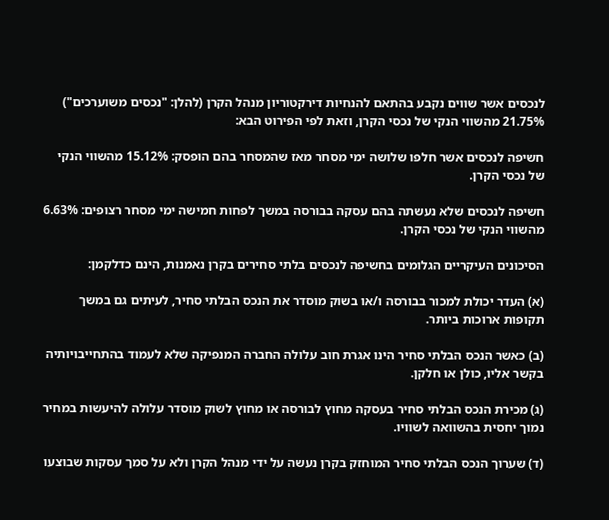לנכסים אשר שווים נקבע בהתאם להנחיות דירקטוריון מנהל הקרן (להלן: "נכסים משוערכים") 21.75% מהשווי הנקי של נכסי הקרן, וזאת לפי הפירוט הבא:

חשיפה לנכסים אשר חלפו שלושה ימי מסחר מאז שהמסחר בהם הופסק: 15.12% מהשווי הנקי של נכסי הקרן.

חשיפה לנכסים שלא נעשתה בהם עסקה בבורסה במשך לפחות חמישה ימי מסחר רצופים: 6.63% מהשווי הנקי של נכסי הקרן.

הסיכונים העיקריים הגלומים בחשיפה לנכסים בלתי סחירים בקרן נאמנות, הינם כדלקמן:

(א) העדר יכולת למכור בבורסה ו/או בשוק מוסדר את הנכס הבלתי סחיר, לעיתים גם במשך תקופות ארוכות ביותר.

(ב) כאשר הנכס הבלתי סחיר הינו אגרת חוב עלולה החברה המנפיקה שלא לעמוד בהתחייבויותיה בקשר אליו, כולן או חלקן.

(ג) מכירת הנכס הבלתי סחיר בעסקה מחוץ לבורסה או מחוץ לשוק מוסדר עלולה להיעשות במחיר נמוך יחסית בהשוואה לשוויו.

(ד) שערוך הנכס הבלתי סחיר המוחזק בקרן נעשה על ידי מנהל הקרן ולא על סמך עסקות שבוצעו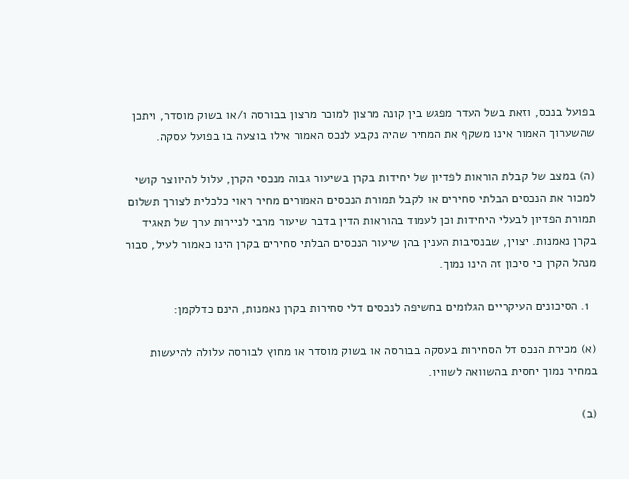בפועל בנכס, וזאת בשל העדר מפגש בין קונה מרצון למוכר מרצון בבורסה ו/או בשוק מוסדר, ויתכן שהשערוך האמור אינו משקף את המחיר שהיה נקבע לנכס האמור אילו בוצעה בו בפועל עסקה.

(ה) במצב של קבלת הוראות לפדיון של יחידות בקרן בשיעור גבוה מנכסי הקרן, עלול להיווצר קושי למכור את הנכסים הבלתי סחירים או לקבל תמורת הנכסים האמורים מחיר ראוי כלכלית לצורך תשלום תמורת הפדיון לבעלי היחידות וכן לעמוד בהוראות הדין בדבר שיעור מרבי לניירות ערך של תאגיד בקרן נאמנות. יצוין, שבנסיבות הענין בהן שיעור הנכסים הבלתי סחירים בקרן הינו כאמור לעיל, סבור מנהל הקרן כי סיכון זה הינו נמוך.

  1. הסיכונים העיקריים הגלומים בחשיפה לנכסים דלי סחירות בקרן נאמנות, הינם כדלקמן:

(א) מכירת הנכס דל הסחירות בעסקה בבורסה או בשוק מוסדר או מחוץ לבורסה עלולה להיעשות במחיר נמוך יחסית בהשוואה לשוויו.

(ב)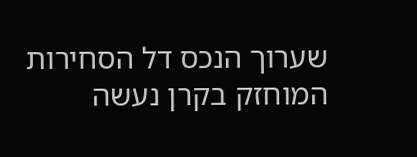שערוך הנכס דל הסחירות המוחזק בקרן נעשה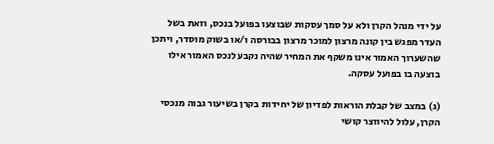על ידי מנהל הקרן ולא על סמך עסקות שבוצעו בפועל בנכס, וזאת בשל העדר מפגש בין קונה מרצון למוכר מרצון בבורסה ו/או בשוק מוסדר, ויתכן שהשערוך האמור אינו משקף את המחיר שהיה נקבע לנכס האמור אילו בוצעה בו בפועל עסקה.

(ג) במצב של קבלת הוראות לפדיון של יחידות בקרן בשיעור גבוה מנכסי הקרן, עלול להיווצר קושי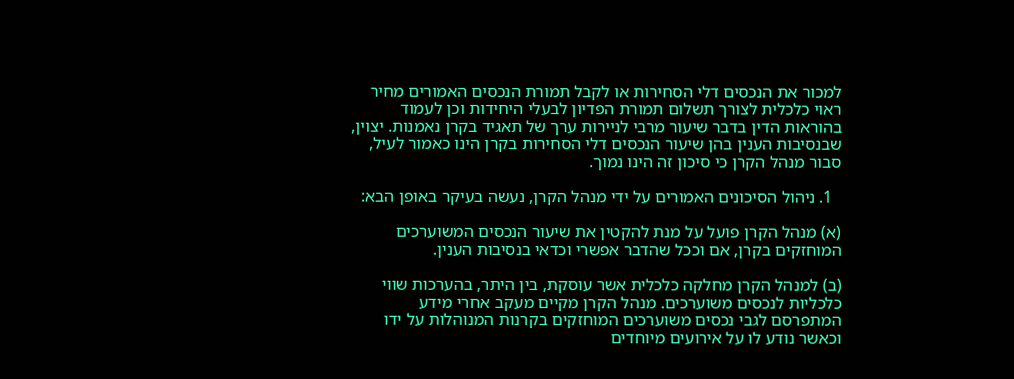למכור את הנכסים דלי הסחירות או לקבל תמורת הנכסים האמורים מחיר ראוי כלכלית לצורך תשלום תמורת הפדיון לבעלי היחידות וכן לעמוד בהוראות הדין בדבר שיעור מרבי לניירות ערך של תאגיד בקרן נאמנות. יצוין, שבנסיבות הענין בהן שיעור הנכסים דלי הסחירות בקרן הינו כאמור לעיל, סבור מנהל הקרן כי סיכון זה הינו נמוך.

  1. ניהול הסיכונים האמורים על ידי מנהל הקרן, נעשה בעיקר באופן הבא:

(א) מנהל הקרן פועל על מנת להקטין את שיעור הנכסים המשוערכים המוחזקים בקרן, אם וככל שהדבר אפשרי וכדאי בנסיבות הענין.

(ב) למנהל הקרן מחלקה כלכלית אשר עוסקת, בין היתר, בהערכות שווי כלכליות לנכסים משוערכים. מנהל הקרן מקיים מעקב אחרי מידע המתפרסם לגבי נכסים משוערכים המוחזקים בקרנות המנוהלות על ידו וכאשר נודע לו על אירועים מיוחדים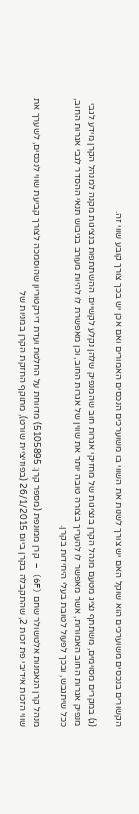הקשורים בנכסים משוערכים הוא שוקל האם יש צורך לשנות את השווי בו משוערכים הנכסים האמורים ואם אכן יש בכך צורך קובע שווי זה.

(ג) במקרים מסוימים, משתתף נציג מטעם מנהל הקרן בנציגות של מחזיקי אגרות חוב שהמנפיק שלהן נקלע לקשיים. ההשתתפות בנציגות מקנה למנהל הקרן מידע לגבי מנפיק אגרות החוב האמורות, אשר מאפשר לו להעריך בצורה טובה יותר את שווין של אגרות החוב, וכן מאפשרת לו להיות מעורב בגיבוש תנאי ההסדר לגבי אגרות החוב, ככל שיתגבש, ובכך לפעול לטובת בעלי היחידות בקרן.

מנהל קרן הנאמנות אלטשולר שחם (6F) – קרן ממונפת (מספר קרן: 5105895) מדווחת על החלטת ועדת דירקטוריון שהוסמכה לצורך קביעת שווי לנכסים, לשערך את שווי הזכות אידיבי פת זכות 2, שהתקבלה בקרן ביום 26/1/2015 (בפוזיציית שורט), מתוקף החזקת הקרן במניות של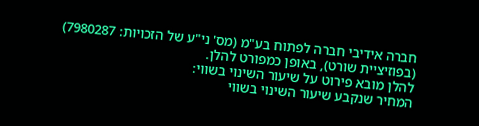חברה אידיבי חברה לפתוח בע"מ (מס' ני"ע של הזכויות: 7980287) (בפוזיציית שורט), באופן כמפורט להלן.
להלן מובא פירוט על שיעור השינוי בשווי:
המחיר שנקבע שיעור השינוי בשווי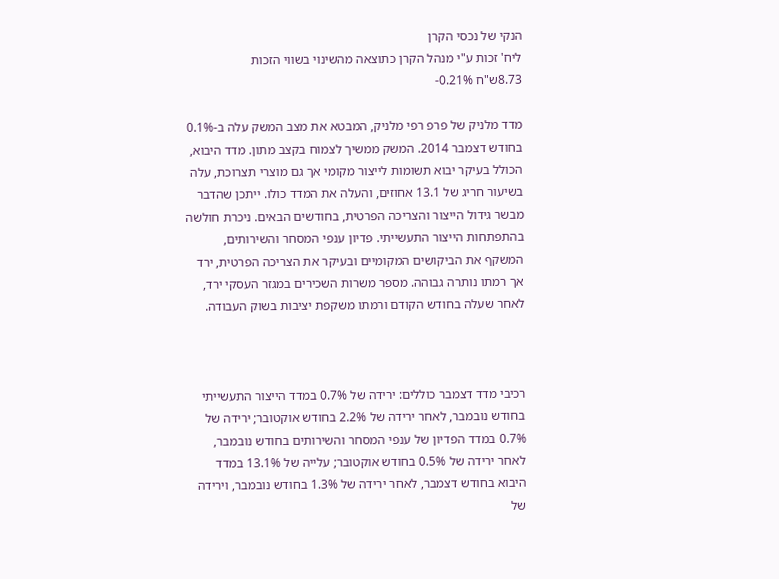הנקי של נכסי הקרן
ליח' זכות ע"י מנהל הקרן כתוצאה מהשינוי בשווי הזכות
8.73ש"ח 0.21%-

מדד מלניק של פרפ רפי מלניק, המבטא את מצב המשק עלה ב-0.1% בחודש דצמבר 2014. המשק ממשיך לצמוח בקצב מתון. מדד היבוא, הכולל בעיקר יבוא תשומות לייצור מקומי אך גם מוצרי תצרוכת, עלה בשיעור חריג של 13.1 אחוזים, והעלה את המדד כולו. ייתכן שהדבר מבשר גידול הייצור והצריכה הפרטית, בחודשים הבאים. ניכרת חולשה בהתפתחות הייצור התעשייתי. פדיון ענפי המסחר והשירותים, המשקף את הביקושים המקומיים ובעיקר את הצריכה הפרטית, ירד אך רמתו נותרה גבוהה. מספר משרות השכירים במגזר העסקי ירד, לאחר שעלה בחודש הקודם ורמתו משקפת יציבות בשוק העבודה.



רכיבי מדד דצמבר כוללים: ירידה של 0.7% במדד הייצור התעשייתי בחודש נובמבר, לאחר ירידה של 2.2% בחודש אוקטובר; ירידה של 0.7% במדד הפדיון של ענפי המסחר והשירותים בחודש נובמבר, לאחר ירידה של 0.5% בחודש אוקטובר; עלייה של 13.1% במדד היבוא בחודש דצמבר, לאחר ירידה של 1.3% בחודש נובמבר, וירידה של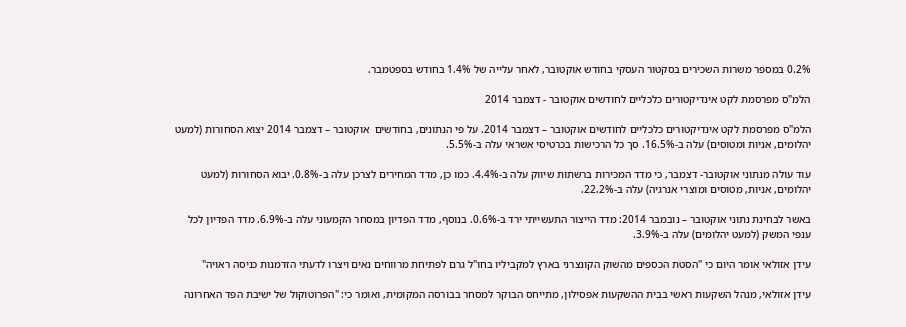0.2% במספר משרות השכירים בסקטור העסקי בחודש אוקטובר, לאחר עלייה של 1.4% בחודש בספטמבר.

הלמ"ס מפרסמת לקט אינדיקטורים כלכליים לחודשים אוקטובר - דצמבר 2014

הלמ"ס מפרסמת לקט אינדיקטורים כלכליים לחודשים אוקטובר – דצמבר 2014. על פי הנתונים, בחודשים  אוקטובר – דצמבר 2014 יצוא הסחורות (למעט יהלומים, אניות ומטוסים) עלה ב-16.5%. סך כל הרכישות בכרטיסי אשראי עלה ב-5.5%.

עוד עולה מנתוני אוקטובר- דצמבר, כי מדד המכירות ברשתות שיווק עלה ב-4.4%. כמו כן, מדד המחירים לצרכן עלה ב-0.8%. יבוא הסחורות (למעט יהלומים, אניות, מטוסים ומוצרי אנרגיה) עלה ב-22.2%.

באשר לבחינת נתוני אוקטובר – נובמבר 2014: מדד הייצור התעשייתי ירד ב-0.6%. בנוסף, מדד הפדיון במסחר הקמעוני עלה ב-6.9%. מדד הפדיון לכל ענפי המשק (למעט יהלומים) עלה ב-3.9%.

עידן אזולאי אומר היום כי "הסטת הכספים מהשוק הקונצרני בארץ למקביליו בחו"ל גרם לפתיחת מרווחים נאים ויצרו לדעתי הזדמנות כניסה ראויה"

עידן אזולאי, מנהל השקעות ראשי בבית ההשקעות אפסילון, מתייחס הבוקר למסחר בבורסה המקומית, ואומר כי: "הפרוטוקול של ישיבת הפד האחרונה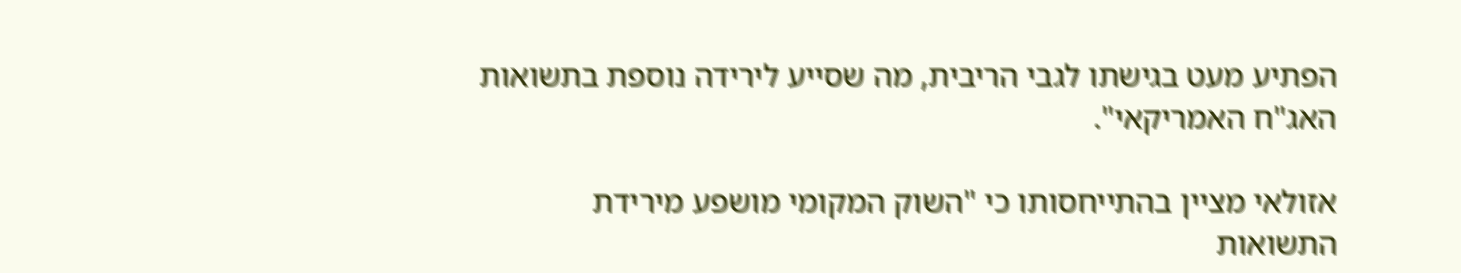הפתיע מעט בגישתו לגבי הריבית, מה שסייע לירידה נוספת בתשואות האג"ח האמריקאי".

אזולאי מציין בהתייחסותו כי "השוק המקומי מושפע מירידת התשואות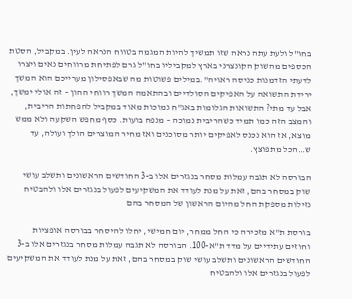בחו"ל ולעת עתה נראה שזו תמשיך להיות המגמה בטווח הנראה לעין. במקביל, הסטת הכספים מהשוק הקונצרני בארץ למקביליו בחו"ל גרם לפתיחת מרווחים נאים ויצרו לדעתי הזדמנות כניסה ראויה".במילים פשוטות מה שבאפסילון מערייכם הוא המשך ירידת התשואה על האפיקים הסולדיים ובהתאמה המשך רווחי ההון – זה אולי ימשך, אבל עד מתי? התשואות הגלומות באג"ח נמוכות מאוד במקביל להפחתות הריבית, והמצב הזה כמו תמיד כשהריבית נמוכה – מנפח בועות. כסף מחפש השקעה ולא ממש מוצא, אז הוא נכנס לאפיקים יותר מסוכנים ואז מחיר המוצרים הולך ועולה, עד ש…הכל מתפוצץ.

הבורסה לא תגבה עמלות מסחר בנגזרים אלו ב-3 החודשים הראשונים ותשלב עושי שוק במסחר בהם, זאת על מנת לעודד את המשקיעים לפעול בנגזרים אלו ולהבטיח נזילות מספקת החל מהיום הראשון של המסחר בהם

בורסת ת"א מזכירה כי החל ממחר, יום חמישי, יחלו להיסחר בבורסה אופציות וחוזים עתידיים על מדד ת"א-100. הבורסה לא תגבה עמלות מסחר בנגזרים אלו ב-3 החודשים הראשונים ותשלב עושי שוק במסחר בהם, זאת על מנת לעודד את המשקיעים לפעול בנגזרים אלו ולהבטיח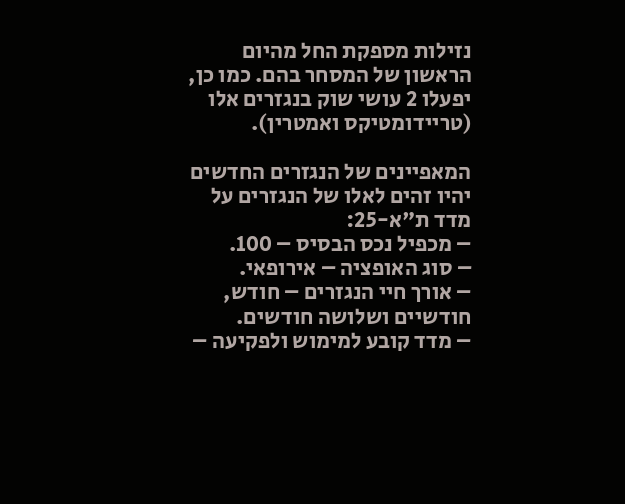נזילות מספקת החל מהיום הראשון של המסחר בהם. כמו כן, יפעלו 2 עושי שוק בנגזרים אלו (טריידומטיקס ואמטרין).

המאפיינים של הנגזרים החדשים יהיו זהים לאלו של הנגזרים על מדד ת"א-25:
– מכפיל נכס הבסיס – 100.
– סוג האופציה – אירופאי.
– אורך חיי הנגזרים – חודש, חודשיים ושלושה חודשים.
– מדד קובע למימוש ולפקיעה –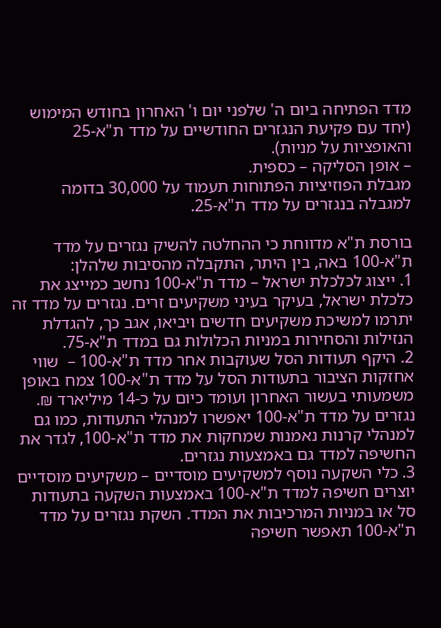מדד הפתיחה ביום ה' שלפני יום ו' האחרון בחודש המימוש (יחד עם פקיעת הנגזרים החודשיים על מדד ת"א-25 והאופציות על מניות).
– אופן הסליקה – כספית.
מגבלת הפוזיציות הפתוחות תעמוד על 30,000 בדומה למגבלה בנגזרים על מדד ת"א-25.

בורסת ת"א מדווחת כי ההחלטה להשיק נגזרים על מדד ת"א-100 באה, בין היתר, התקבלה מהסיבות שלהלן:
1. ייצוג לכלכלת ישראל – מדד ת"א-100 נחשב כמייצג את כלכלת ישראל, בעיקר בעיני משקיעים זרים. נגזרים על מדד זה יתרמו למשיכת משקיעים חדשים ויביאו, אגב כך, להגדלת הנזילות והסחירות במניות הכלולות גם במדד ת"א-75.
2. היקף תעודות הסל שעוקבות אחר מדד ת"א-100 –  שווי אחזקות הציבור בתעודות הסל על מדד ת"א-100 צמח באופן משמעותי בעשור האחרון ועומד כיום על כ-14 מיליארד ₪. נגזרים על מדד ת"א-100 יאפשרו למנהלי התעודות, כמו גם למנהלי קרנות נאמנות שמחקות את מדד ת"א-100, לגדר את החשיפה למדד גם באמצעות נגזרים.
3. כלי השקעה נוסף למשקיעים מוסדיים – משקיעים מוסדיים יוצרים חשיפה למדד ת"א-100 באמצעות השקעה בתעודות סל או במניות המרכיבות את המדד. השקת נגזרים על מדד ת"א-100 תאפשר חשיפה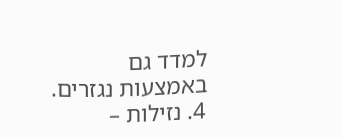למדד גם באמצעות נגזרים.
4. נזילות –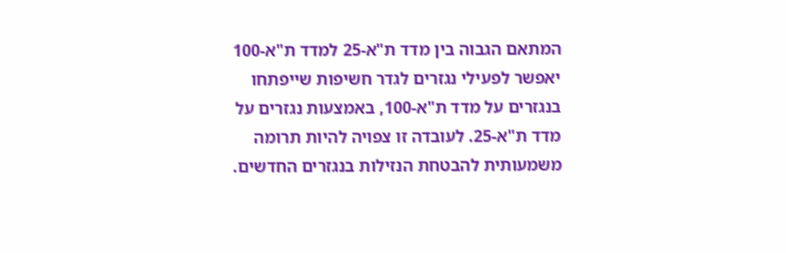המתאם הגבוה בין מדד ת"א-25 למדד ת"א-100 יאפשר לפעילי נגזרים לגדר חשיפות שייפתחו בנגזרים על מדד ת"א-100, באמצעות נגזרים על מדד ת"א-25. לעובדה זו צפויה להיות תרומה משמעותית להבטחת הנזילות בנגזרים החדשים.